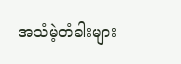အသံမဲ့တံခါးများ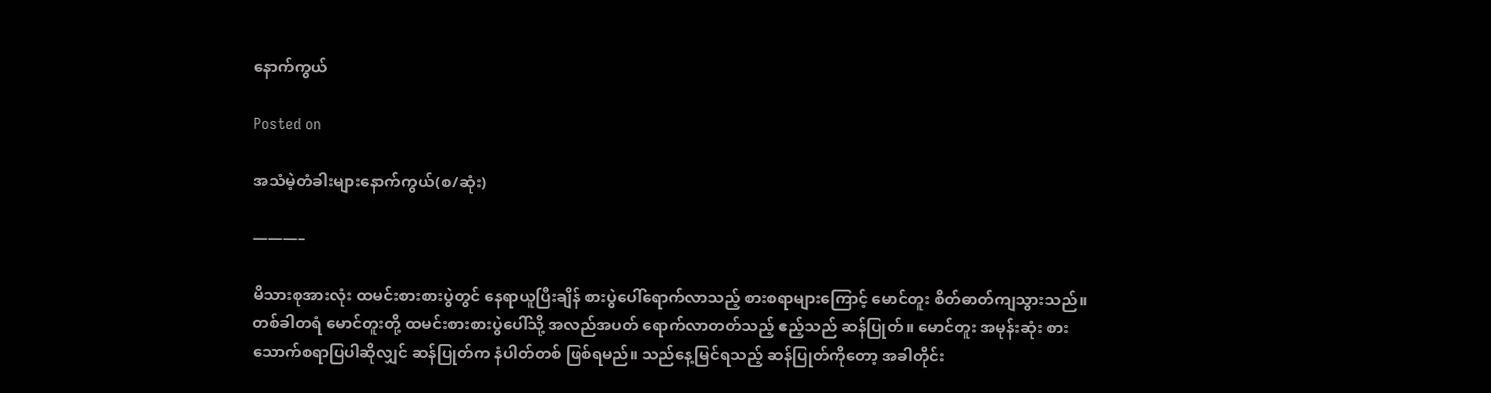နောက်ကွယ်

Posted on

အသံမဲ့တံခါးများနောက်ကွယ်(စ/ဆုံး)

———–

မိသားစုအားလုံး ထမင်းစားစားပွဲတွင် နေရာယူပြီးချိန် စားပွဲပေါ်ရောက်လာသည့် စားစရာများကြောင့် မောင်တူး စိတ်ဓာတ်ကျသွားသည်။ တစ်ခါတရံ မောင်တူးတို့ ထမင်းစားစားပွဲပေါ်သို့ အလည်အပတ် ရောက်လာတတ်သည့် ဧည့်သည် ဆန်ပြုတ်။ မောင်တူး အမုန်းဆုံး စားသောက်စရာပြပါဆိုလျှင် ဆန်ပြုတ်က နံပါတ်တစ် ဖြစ်ရမည်။ သည်နေ့မြင်ရသည့် ဆန်ပြုတ်ကိုတော့ အခါတိုင်း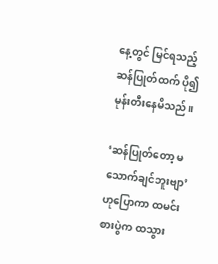နေ့တွင် မြင်ရသည့် ဆန်ပြုတ်ထက် ပို၍ မုန်းတီးနေမိသည်။

‘ဆန်ပြုတ်တော့ မသောက်ချင်ဘူးဗျာ’ ဟုပြောကာ ထမင်းစားပွဲက ထသွား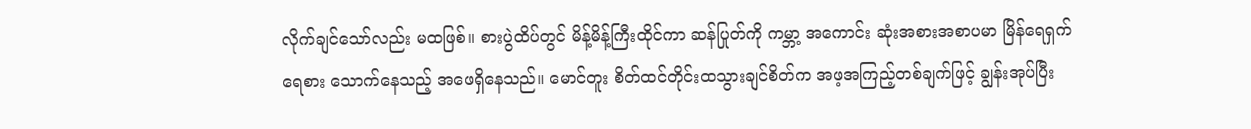လိုက်ချင်သော်လည်း မထဖြစ်။ စားပွဲထိပ်တွင် မိန့်မိန့်ကြီးထိုင်ကာ ဆန်ပြုတ်ကို ကမ္ဘာ့ အကောင်း ဆုံးအစားအစာပမာ မြိန်ရေရှက်ရေစား သောက်နေသည့် အဖေရှိနေသည်။ မောင်တူး စိတ်ထင်တိုင်းထသွားချင်စိတ်က အဖ့အကြည့်တစ်ချက်ဖြင့် ချွန်းအုပ်ပြီး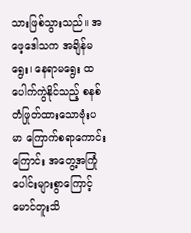သားဖြစ်သွားသည်။ အဖေ့ဒေါသက အချိန်မရွေး၊ နေရာမရွေး ထပေါက်ကွဲနိုင်သည့် စနစ်တံဖြုတ်ထားသောဗုံးပမာ ကြောက်စရာကောင်းကြောင်း အတွေ့အကြုံပေါင်းများစွာကြောင့် မောင်တူးသိ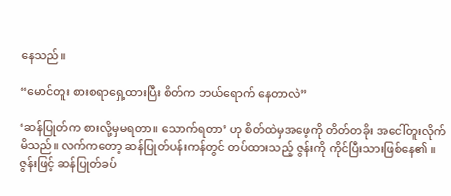နေသည်။

“မောင်တူး စားစရာရှေ့ထားပြီး စိတ်က ဘယ်ရောက် နေတာလဲ”

‘ဆန်ပြုတ်က စားလို့မှမရတာ။ သောက်ရတာ’ ဟု စိတ်ထဲမှအဖေ့ကို တိတ်တခိုး အငေါ်တူးလိုက်မိသည်။ လက်ကတော့ ဆန်ပြုတ်ပန်းကန်တွင် တပ်ထားသည့် ဇွန်းကို ကိုင်ပြီးသားဖြစ်နေ၏ ။ ဇွန်းဖြင့် ဆန်ပြုတ်ခပ်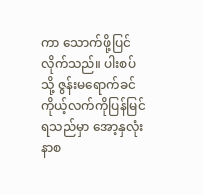ကာ သောက်ဖို့ပြင်လိုက်သည်။ ပါးစပ်သို့ ဇွန်းမရောက်ခင် ကိုယ့်လက်ကိုပြန်မြင်ရသည်မှာ အော့နှလုံးနာစ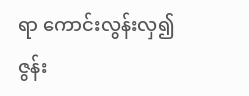ရာ ကောင်းလွန်းလှ၍ ဇွန်း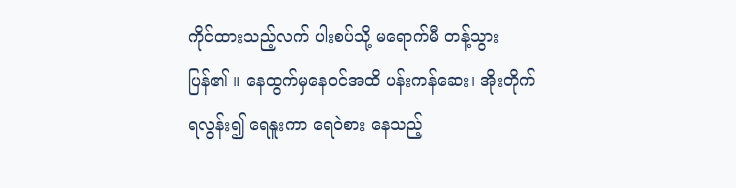ကိုင်ထားသည့်လက် ပါးစပ်သို့ မရောက်မီ တန့်သွားပြန်၏ ။ နေထွက်မှနေဝင်အထိ ပန်းကန်ဆေး၊ အိုးတိုက်ရလွန်း၍ ရေနူးကာ ရေဝဲစား နေသည့်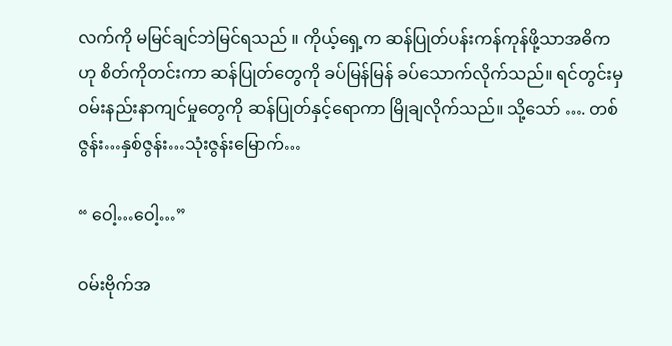လက်ကို မမြင်ချင်ဘဲမြင်ရသည် ။ ကိုယ့်ရှေ့က ဆန်ပြုတ်ပန်းကန်ကုန်ဖို့သာအဓိကဟု စိတ်ကိုတင်းကာ ဆန်ပြုတ်တွေကို ခပ်မြန်မြန် ခပ်သောက်လိုက်သည်။ ရင်တွင်းမှ ဝမ်းနည်းနာကျင်မှုတွေကို ဆန်ပြုတ်နှင့်ရောကာ မြိုချလိုက်သည်။ သို့သော် …. တစ်ဇွန်း…နှစ်ဇွန်း…သုံးဇွန်းမြောက်…

“ ဝေါ့…ဝေါ့…”

ဝမ်းဗိုက်အ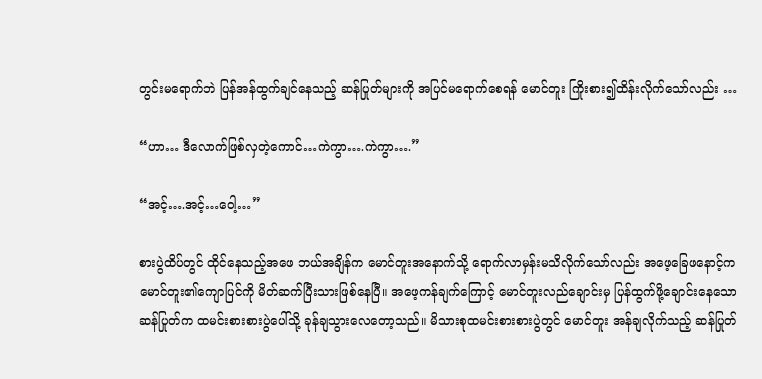တွင်းမရောက်ဘဲ ပြန်အန်ထွက်ချင်နေသည့် ဆန်ပြုတ်များကို အပြင်မရောက်စေရန် မောင်တူး ကြိုးစား၍ထိန်းလိုက်သော်လည်း …

“ဟာ… ဒီလောက်ဖြစ်လှတဲ့ကောင်…ကဲကွာ….ကဲကွာ….”

“အင့်….အင့်…ဝေါ့…”

စားပွဲထိပ်တွင် ထိုင်နေသည့်အဖေ ဘယ်အချိန်က မောင်တူးအနောက်သို့ ရောက်လာမှန်းမသိလိုက်သော်လည်း အဖေ့ခြေဖနောင့်က မောင်တူး၏ကျောပြင်ကို မိတ်ဆက်ပြီးသားဖြစ်နေပြီ။ အဖေ့ကန်ချက်ကြောင့် မောင်တူးလည်ချောင်းမှ ပြန်ထွက်ဖို့ချောင်းနေသော ဆန်ပြုတ်က ထမင်းစားစားပွဲပေါ်သို့ ခုန်ချသွားလေတော့သည်။ မိသားစုထမင်းစားစားပွဲတွင် မောင်တူး အန်ချလိုက်သည့် ဆန်ပြုတ်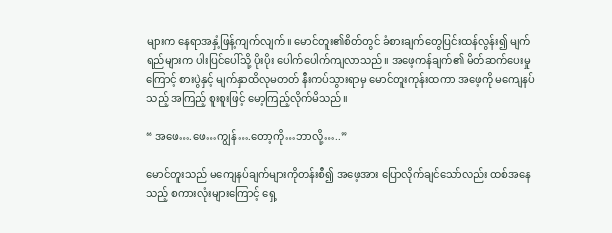များက နေရာအနှံ့ဖြန့်ကျက်လျက်။ မောင်တူး၏စိတ်တွင် ခံစားချက်တွေပြင်းထန်လွန်း၍ မျက်ရည်များက ပါးပြင်ပေါ်သို့ ပိုးပိုး ပေါက်ပေါက်ကျလာသည်။ အဖေ့ကန်ချက်၏ မိတ်ဆက်ပေးမှုကြောင့် စားပွဲနှင့် မျက်နှာထိလုမတတ် နီးကပ်သွားရာမှ မောင်တူးကုန်းထကာ အဖေ့ကို မကျေနပ်သည့် အကြည့် စူးစူးဖြင့် မော့ကြည့်လိုက်မိသည်။

“ အဖေ….ဖေ…ကျွန်….တော့ကို…ဘာလို့…..”

မောင်တူးသည် မကျေနပ်ချက်များကိုတန်းစီ၍ အဖေ့အား ပြောလိုက်ချင်သော်လည်း ထစ်အနေသည့် စကားလုံးများကြောင့် ရှေ့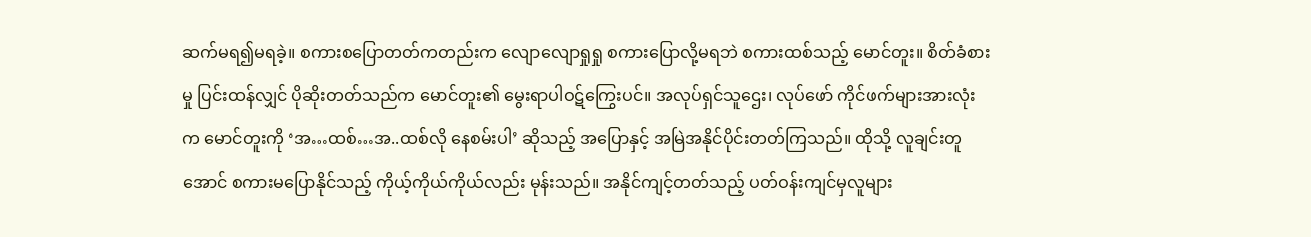ဆက်မရ၍မရခဲ့။ စကားစပြောတတ်ကတည်းက လျောလျောရှုရှု စကားပြောလို့မရဘဲ စကားထစ်သည့် မောင်တူး။ စိတ်ခံစားမှု ပြင်းထန်လျှင် ပိုဆိုးတတ်သည်က မောင်တူး၏ မွေးရာပါဝဋ်ကြွေးပင်။ အလုပ်ရှင်သူဌေး၊ လုပ်ဖော် ကိုင်ဖက်များအားလုံးက မောင်တူးကို ‘အ…ထစ်…အ..ထစ်လို နေစမ်းပါ’ ဆိုသည့် အပြောနှင့် အမြဲအနိုင်ပိုင်းတတ်ကြသည်။ ထိုသို့ လူချင်းတူအောင် စကားမပြောနိုင်သည့် ကိုယ့်ကိုယ်ကိုယ်လည်း မုန်းသည်။ အနိုင်ကျင့်တတ်သည့် ပတ်ဝန်းကျင်မှလူများ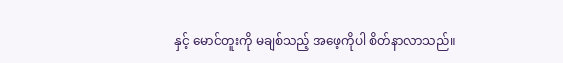နှင့် မောင်တူးကို မချစ်သည့် အဖေ့ကိုပါ စိတ်နာလာသည်။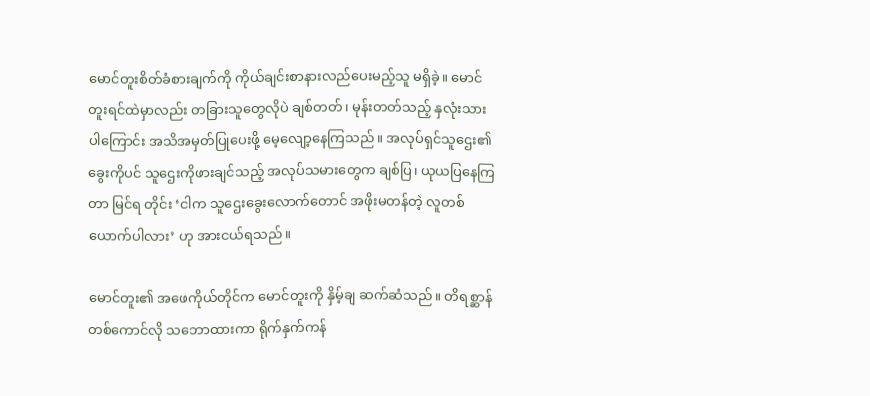မောင်တူးစိတ်ခံစားချက်ကို ကိုယ်ချင်းစာနားလည်ပေးမည့်သူ မရှိခဲ့။ မောင်တူးရင်ထဲမှာလည်း တခြားသူတွေလိုပဲ ချစ်တတ်၊ မုန်းတတ်သည့် နှလုံးသားပါကြောင်း အသိအမှတ်ပြုပေးဖို့ မေ့လျော့နေကြသည်။ အလုပ်ရှင်သူဌေး၏ ခွေးကိုပင် သူဌေးကိုဖားချင်သည့် အလုပ်သမားတွေက ချစ်ပြ၊ ယုယပြနေကြတာ မြင်ရ တိုင်း ‘ငါက သူဌေးခွေးလောက်တောင် အဖိုးမတန်တဲ့ လူတစ်ယောက်ပါလား’ ဟု အားငယ်ရသည်။

မောင်တူး၏ အဖေကိုယ်တိုင်က မောင်တူးကို နှိမ့်ချ ဆက်ဆံသည်။ တိရစ္ဆာန်တစ်ကောင်လို သဘောထားကာ ရိုက်နှက်ကန်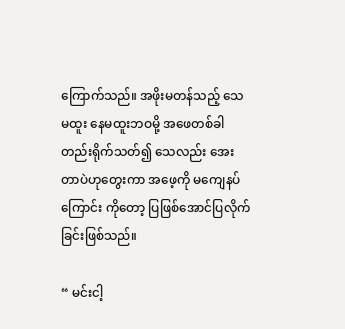ကြောက်သည်။ အဖိုးမတန်သည့် သေမထူး နေမထူးဘဝမို့ အဖေတစ်ခါတည်းရိုက်သတ်၍ သေလည်း အေးတာပဲဟုတွေးကာ အဖေ့ကို မကျေနပ်ကြောင်း ကိုတော့ ပြဖြစ်အောင်ပြလိုက်ခြင်းဖြစ်သည်။

“ မင်းငါ့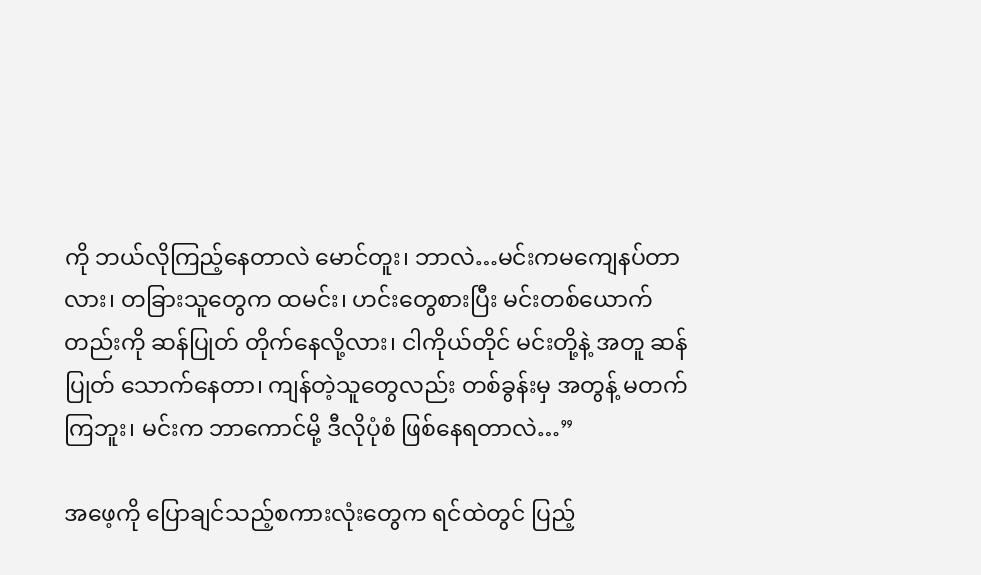ကို ဘယ်လိုကြည့်နေတာလဲ မောင်တူး၊ ဘာလဲ…မင်းကမကျေနပ်တာလား၊ တခြားသူတွေက ထမင်း၊ ဟင်းတွေစားပြီး မင်းတစ်ယောက်တည်းကို ဆန်ပြုတ် တိုက်နေလို့လား၊ ငါကိုယ်တိုင် မင်းတို့နဲ့ အတူ ဆန်ပြုတ် သောက်နေတာ၊ ကျန်တဲ့သူတွေလည်း တစ်ခွန်းမှ အတွန့် မတက်ကြဘူး၊ မင်းက ဘာကောင်မို့ ဒီလိုပုံစံ ဖြစ်နေရတာလဲ…”

အဖေ့ကို ပြောချင်သည့်စကားလုံးတွေက ရင်ထဲတွင် ပြည့်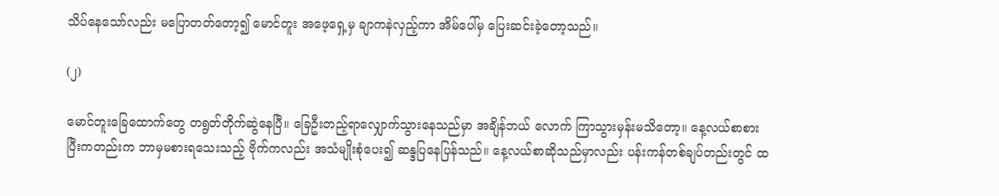သိပ်နေသော်လည်း မပြောတတ်တော့၍ မောင်တူး အဖေ့ရှေ့မှ ချာကနဲလှည့်ကာ အိမ်ပေါ်မှ ပြေးဆင်းခဲ့တော့သည်။

(၂)

မောင်တူးခြေထောက်တွေ တရွတ်တိုက်ဆွဲနေပြီ။ ခြေဦးတည့်ရာလျှောက်သွားနေသည်မှာ အချိန်ဘယ် လောက် ကြာသွားမှန်းမသိတော့။ နေ့လယ်စာစားပြီးကတည်းက ဘာမှမစားရသေးသည့် ဗိုက်ကလည်း အသံမျိုးစုံပေး၍ ဆန္ဒပြနေပြန်သည်။ နေ့လယ်စာဆိုသည်မှာလည်း ပန်းကန်တစ်ချပ်တည်းတွင် ထ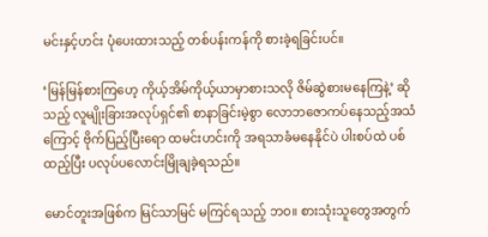မင်းနှင့်ဟင်း ပုံပေးထားသည့် တစ်ပန်းကန်ကို စားခဲ့ရခြင်းပင်။

‘မြန်မြန်စားကြဟေ့ ကိုယ့်အိမ်ကိုယ့်ယာမှာစားသလို ဇိမ်ဆွဲစားမနေကြနဲ့’ ဆိုသည့် လူမျိုးခြားအလုပ်ရှင်၏ စာနာခြင်းမဲ့စွာ လောဘဇောကပ်နေသည့်အသံကြောင့် ဗိုက်ပြည့်ပြီးရော ထမင်းဟင်းကို အရသာခံမနေနိုင်ပဲ ပါးစပ်ထဲ ပစ်ထည့်ပြီး ပလုပ်ပလောင်းမြိုချခဲ့ရသည်။

မောင်တူးအဖြစ်က မြင်သာမြင် မကြင်ရသည့် ဘဝ။ စားသုံးသူတွေအတွက်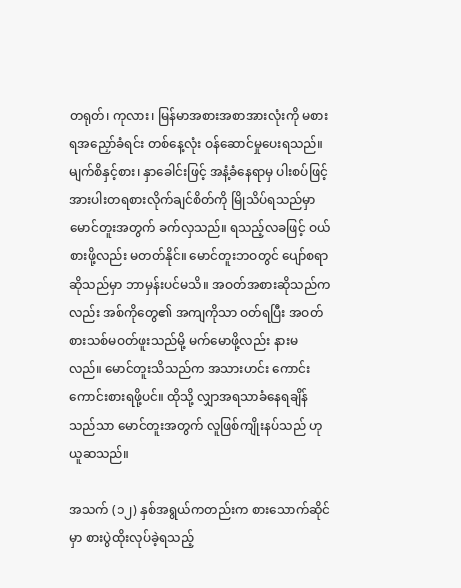တရုတ်၊ ကုလား၊ မြန်မာအစားအစာအားလုံးကို မစားရအညှော်ခံရင်း တစ်နေ့လုံး ဝန်ဆောင်မှုပေးရသည်။ မျက်စိနှင့်စား၊ နှာခေါင်းဖြင့် အနံ့ခံနေရာမှ ပါးစပ်ဖြင့် အားပါးတရစားလိုက်ချင်စိတ်ကို မြိုသိပ်ရသည်မှာ မောင်တူးအတွက် ခက်လှသည်။ ရသည့်လခဖြင့် ဝယ်စားဖို့လည်း မတတ်နိုင်။ မောင်တူးဘဝတွင် ပျော်စရာဆိုသည်မှာ ဘာမှန်းပင်မသိ။ အဝတ်အစားဆိုသည်ကလည်း အစ်ကိုတွေ၏ အကျကိုသာ ဝတ်ရပြီး အဝတ်စားသစ်မဝတ်ဖူးသည်မို့ မက်မောဖို့လည်း နားမလည်။ မောင်တူးသိသည်က အသားဟင်း ကောင်းကောင်းစားရဖို့ပင်။ ထိုသို့ လျှာအရသာခံနေရချိန်သည်သာ မောင်တူးအတွက် လူဖြစ်ကျိုးနပ်သည် ဟုယူဆသည်။

အသက် (၁၂) နှစ်အရွယ်ကတည်းက စားသောက်ဆိုင်မှာ စားပွဲထိုးလုပ်ခဲ့ရသည့်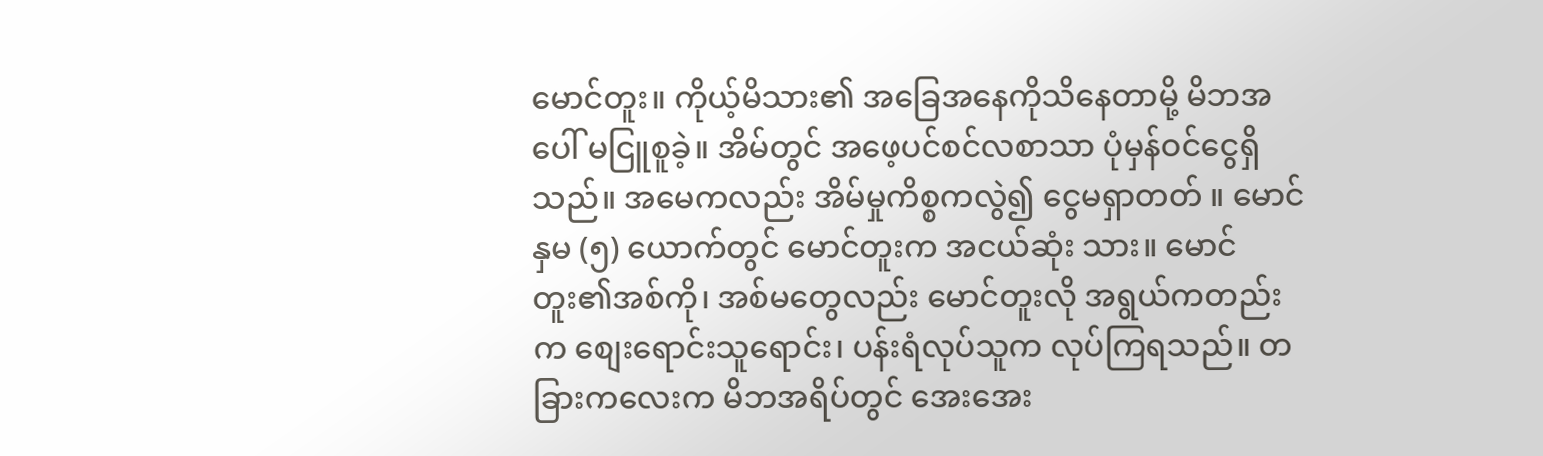မောင်တူး။ ကိုယ့်မိသား၏ အခြေအနေကိုသိနေတာမို့ မိဘအပေါ် မငြူစူခဲ့။ အိမ်တွင် အဖေ့ပင်စင်လစာသာ ပုံမှန်ဝင်ငွေရှိသည်။ အမေကလည်း အိမ်မှုကိစ္စကလွဲ၍ ငွေမရှာတတ် ။ မောင်နှမ (၅) ယောက်တွင် မောင်တူးက အငယ်ဆုံး သား။ မောင်တူး၏အစ်ကို၊ အစ်မတွေလည်း မောင်တူးလို အရွယ်ကတည်းက စျေးရောင်းသူရောင်း၊ ပန်းရံလုပ်သူက လုပ်ကြရသည်။ တခြားကလေးက မိဘအရိပ်တွင် အေးအေး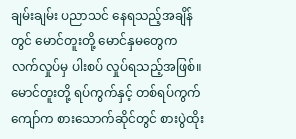ချမ်းချမ်း ပညာသင် နေရသည့်အချိန်တွင် မောင်တူးတို့ မောင်နှမတွေက လက်လှုပ်မှ ပါးစပ် လှုပ်ရသည့်အဖြစ်။ မောင်တူးတို့ ရပ်ကွက်နှင့် တစ်ရပ်ကွက်ကျော်က စားသောက်ဆိုင်တွင် စားပွဲထိုး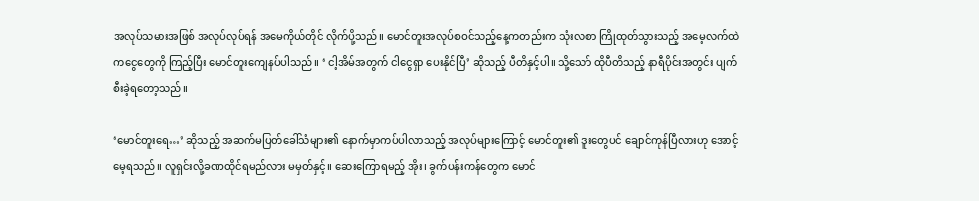အလုပ်သမားအဖြစ် အလုပ်လုပ်ရန် အမေကိုယ်တိုင် လိုက်ပို့သည်။ မောင်တူးအလုပ်စဝင်သည့်နေ့ကတည်းက သုံးလစာ ကြိုထုတ်သွားသည့် အမေ့လက်ထဲကငွေတွေကို ကြည့်ပြီး မောင်တူးကျေနပ်ပါသည်။ ‘ ငါ့အိမ်အတွက် ငါငွေရှာ ပေးနိုင်ပြီ’ ဆိုသည့် ပီတိနှင့်ပါ။ သို့သော် ထိုပီတိသည့် နာရီပိုင်းအတွင်း ပျက်စီးခဲ့ရတော့သည်။

‘မောင်တူးရေ…’ ဆိုသည့် အဆက်မပြတ်ခေါ်သံများ၏ နောက်မှာကပ်ပါလာသည့် အလုပ်များကြောင့် မောင်တူး၏ ဒူးတွေပင် ချောင်ကုန်ပြီလားဟု အောင့်မေ့ရသည်။ လူရှင်းလို့ခဏထိုင်ရမည်လား မမှတ်နှင့်။ ဆေးကြောရမည့် အိုး၊ ခွက်ပန်းကန်တွေက မောင်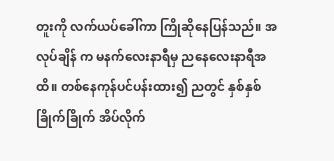တူးကို လက်ယပ်ခေါ်ကာ ကြိုဆိုနေပြန်သည်။ အလုပ်ချိန် က မနက်လေးနာရီမှ ညနေလေးနာရီအထိ။ တစ်နေကုန်ပင်ပန်းထား၍ ညတွင် နှစ်နှစ်ခြိုက်ခြိုက် အိပ်လိုက်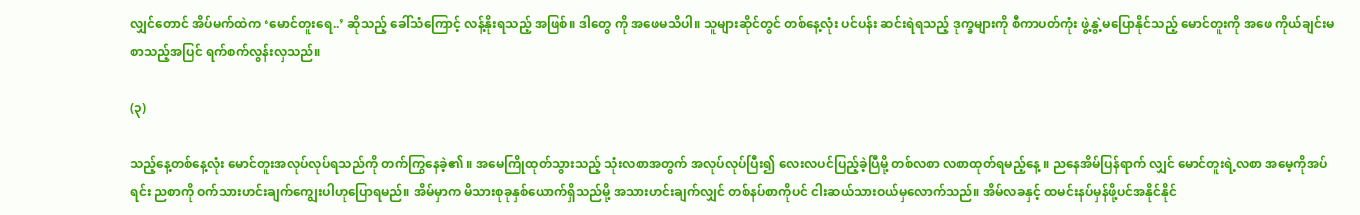လျှင်တောင် အိပ်မက်ထဲက ‘မောင်တူးရေ..’ ဆိုသည့် ခေါ်သံကြောင့် လန့်နိုးရသည့် အဖြစ်။ ဒါတွေ ကို အဖေမသိပါ။ သူများဆိုင်တွင် တစ်နေ့လုံး ပင်ပန်း ဆင်းရဲရသည့် ဒုက္ခများကို စီကာပတ်ကုံး ဖွဲ့နွဲ့မပြောနိုင်သည့် မောင်တူးကို အဖေ ကိုယ်ချင်းမစာသည့်အပြင် ရက်စက်လွန်းလှသည်။

(၃)

သည့်နေ့တစ်နေ့လုံး မောင်တူးအလုပ်လုပ်ရသည်ကို တက်ကြွနေခဲ့၏ ။ အမေကြိုထုတ်သွားသည့် သုံးလစာအတွက် အလုပ်လုပ်ပြီး၍ လေးလပင်ပြည့်ခဲ့ပြီမို့ တစ်လစာ လစာထုတ်ရမည့်နေ့ ။ ညနေအိမ်ပြန်ရာက် လျှင် မောင်တူးရဲ့လစာ အမေ့ကိုအပ်ရင်း ညစာကို ဝက်သားဟင်းချက်ကျွေးပါဟုပြောရမည်။ အိမ်မှာက မိသားစုခုနှစ်ယောက်ရှိသည်မို့ အသားဟင်းချက်လျှင် တစ်နပ်စာကိုပင် ငါးဆယ်သားဝယ်မှလောက်သည်။ အိမ်လခနှင့် ထမင်းနပ်မှန်ဖို့ပင်အနိုင်နိုင်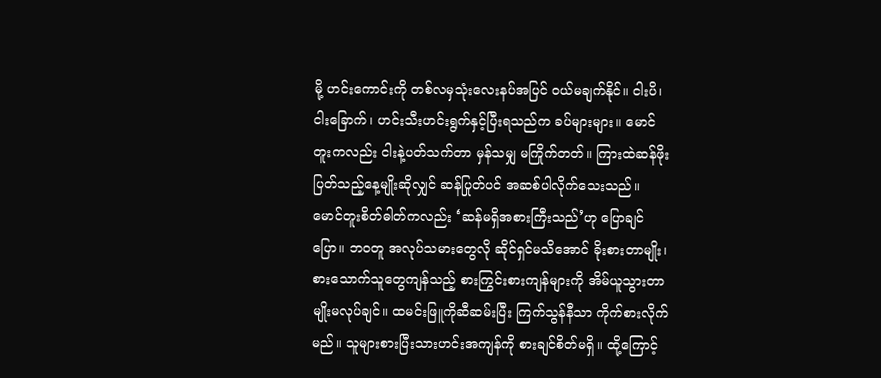မို့ ဟင်းကောင်းကို တစ်လမှသုံးလေးနပ်အပြင် ဝယ်မချက်နိုင်။ ငါးပိ၊ ငါးခြောက်၊ ဟင်းသီးဟင်းရွက်နှင့်ပြီးရသည်က ခပ်များများ။ မောင်တူးကလည်း ငါးနဲ့ပတ်သက်တာ မှန်သမျှ မကြိုက်တတ်။ ကြားထဲဆန်ဖိုးပြတ်သည့်နေ့မျိုးဆိုလျှင် ဆန်ပြုတ်ပင် အဆစ်ပါလိုက်သေးသည်။ မောင်တူးစိတ်ဓါတ်ကလည်း ‘ဆန်မရှိအစားကြီးသည်’ဟု ပြောချင်ပြော။ ဘဝတူ အလုပ်သမားတွေလို ဆိုင်ရှင်မသိအောင် ခိုးစားတာမျိုး၊ စားသောက်သူတွေကျန်သည့် စားကြွင်းစားကျန်များကို အိမ်ယူသွားတာမျိုးမလုပ်ချင်။ ထမင်းဖြူကိုဆီဆမ်းပြီး ကြက်သွန်နီသာ ကိုက်စားလိုက်မည်။ သူများစားပြီးသားဟင်းအကျန်ကို စားချင်စိတ်မရှိ။ ထို့ကြောင့်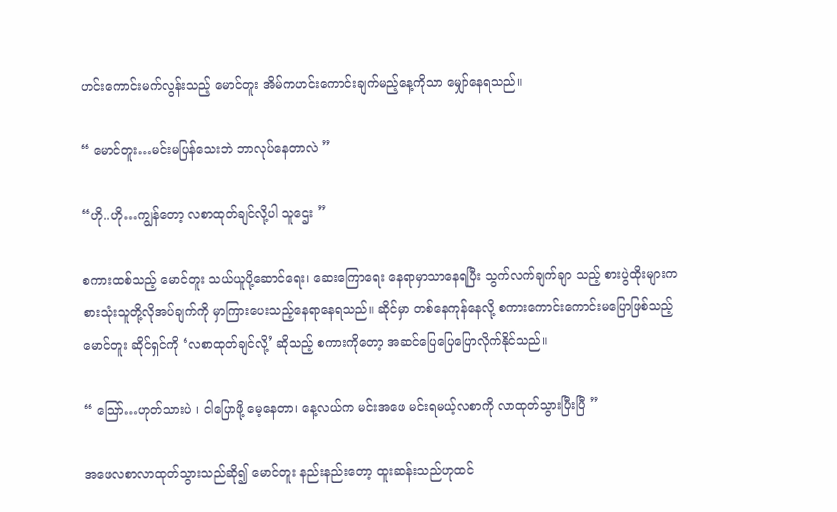ဟင်းကောင်းမက်လွန်းသည့် မောင်တူး အိမ်ကဟင်းကောင်းချက်မည့်နေ့ကိုသာ မျှော်နေရသည်။

“ မောင်တူး…မင်းမပြန်သေးဘဲ ဘာလုပ်နေတာလဲ ”

“ဟို..ဟို…ကျွန်တော့ လစာထုတ်ချင်လို့ပါ သူဌေး ”

စကားထစ်သည့် မောင်တူး သယ်ယူပို့ဆောင်ရေး၊ ဆေးကြောရေး နေရာမှာသာနေရပြီး သွက်လက်ချက်ချာ သည့် စားပွဲထိုးများက စားသုံးသူတို့လိုအပ်ချက်ကို မှာကြားပေးသည့်နေရာနေရသည်။ ဆိုင်မှာ တစ်နေကုန်နေလို့ စကားကောင်းကောင်းမပြောဖြစ်သည့် မောင်တူး ဆိုင်ရှင်ကို ‘လစာထုတ်ချင်လို့’ ဆိုသည့် စကားကိုတော့ အဆင်ပြေပြေပြောလိုက်နိုင်သည်။

“ သြော်…ဟုတ်သားပဲ ၊ ငါပြောဖို့ မေ့နေတာ၊ နေ့လယ်က မင်းအဖေ မင်းရမယ့်လစာကို လာထုတ်သွားပြီးပြီ ”

အဖေလစာလာထုတ်သွားသည်ဆို၍ မောင်တူး နည်းနည်းတော့ ထူးဆန်းသည်ဟုထင်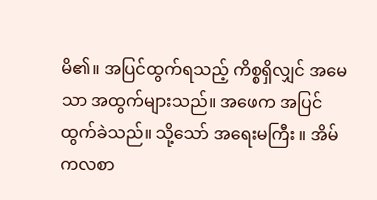မိ၏။ အပြင်ထွက်ရသည့် ကိစ္စရှိလျှင် အမေသာ အထွက်များသည်။ အဖေက အပြင်ထွက်ခဲသည်။ သို့သော် အရေးမကြီး ။ အိမ်ကလစာ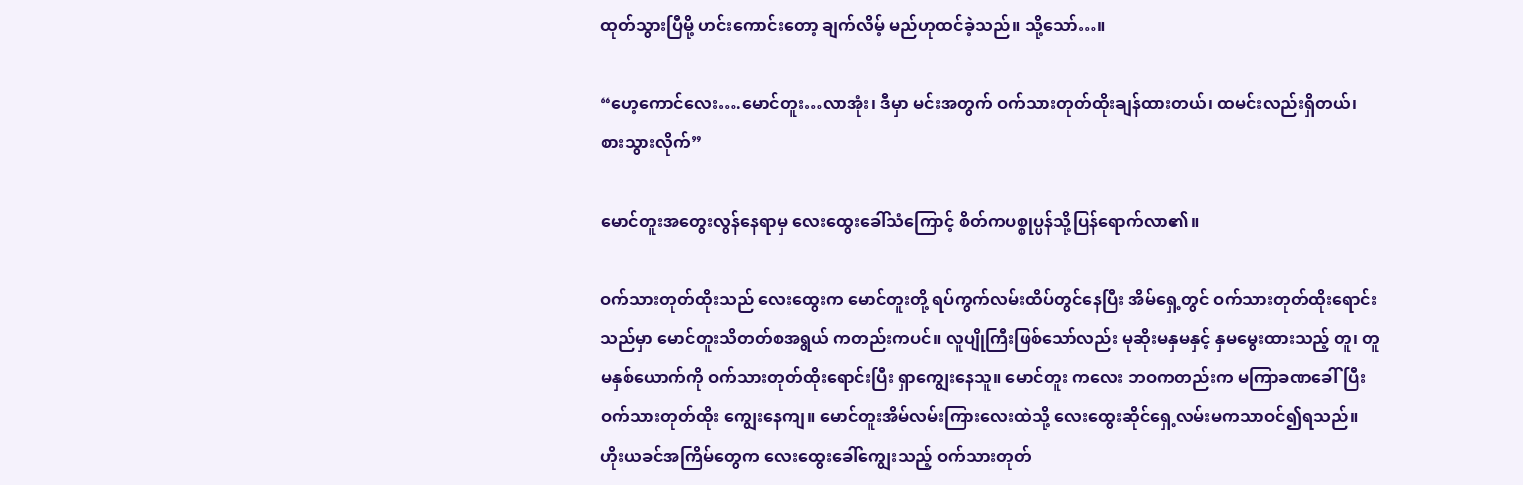ထုတ်သွားပြီမို့ ဟင်းကောင်းတော့ ချက်လိမ့် မည်ဟုထင်ခဲ့သည်။ သို့သော်…။

“ဟေ့ကောင်လေး….မောင်တူး…လာအုံး၊ ဒီမှာ မင်းအတွက် ဝက်သားတုတ်ထိုးချန်ထားတယ်၊ ထမင်းလည်းရှိတယ်၊ စားသွားလိုက်”

မောင်တူးအတွေးလွန်နေရာမှ လေးထွေးခေါ်သံကြောင့် စိတ်ကပစ္စုပ္ပန်သို့ပြန်ရောက်လာ၏။

ဝက်သားတုတ်ထိုးသည် လေးထွေးက မောင်တူးတို့ ရပ်ကွက်လမ်းထိပ်တွင်နေပြီး အိမ်ရှေ့တွင် ဝက်သားတုတ်ထိုးရောင်းသည်မှာ မောင်တူးသိတတ်စအရွယ် ကတည်းကပင်။ လူပျိုကြီးဖြစ်သော်လည်း မုဆိုးမနှမနှင့် နှမမွေးထားသည့် တူ၊ တူမနှစ်ယောက်ကို ဝက်သားတုတ်ထိုးရောင်းပြီး ရှာကျွေးနေသူ။ မောင်တူး ကလေး ဘဝကတည်းက မကြာခဏခေါ်ပြီး ဝက်သားတုတ်ထိုး ကျွေးနေကျ။ မောင်တူးအိမ်လမ်းကြားလေးထဲသို့ လေးထွေးဆိုင်ရှေ့လမ်းမကသာဝင်၍ရသည်။ ဟိုးယခင်အကြိမ်တွေက လေးထွေးခေါ်ကျွေးသည့် ဝက်သားတုတ်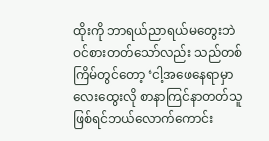ထိုးကို ဘာရယ်ညာရယ်မတွေးဘဲ ဝင်စားတတ်သော်လည်း သည်တစ်ကြိမ်တွင်တော့ ‘ငါ့အဖေနေရာမှာ လေးထွေးလို စာနာကြင်နာတတ်သူ ဖြစ်ရင်ဘယ်လောက်ကောင်း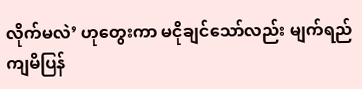လိုက်မလဲ’ ဟုတွေးကာ မငိုချင်သော်လည်း မျက်ရည်ကျမိပြန်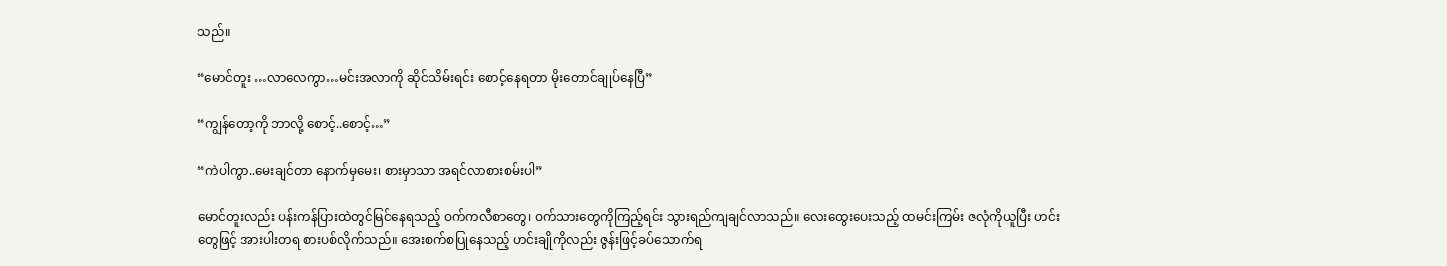သည်။

“မောင်တူး …လာလေကွာ…မင်းအလာကို ဆိုင်သိမ်းရင်း စောင့်နေရတာ မိုးတောင်ချုပ်နေပြီ”

“ကျွန်တော့ကို ဘာလို့ စောင့်..စောင့်…”

“ကဲပါကွာ..မေးချင်တာ နောက်မှမေး၊ စားမှာသာ အရင်လာစားစမ်းပါ”

မောင်တူးလည်း ပန်းကန်ပြားထဲတွင်မြင်နေရသည့် ဝက်ကလီစာတွေ၊ ဝက်သားတွေကိုကြည့်ရင်း သွားရည်ကျချင်လာသည်။ လေးထွေးပေးသည့် ထမင်းကြမ်း ဇလုံကိုယူပြီး ဟင်းတွေဖြင့် အားပါးတရ စားပစ်လိုက်သည်။ အေးစက်စပြုနေသည့် ဟင်းချိုကိုလည်း ဇွန်းဖြင့်ခပ်သောက်ရ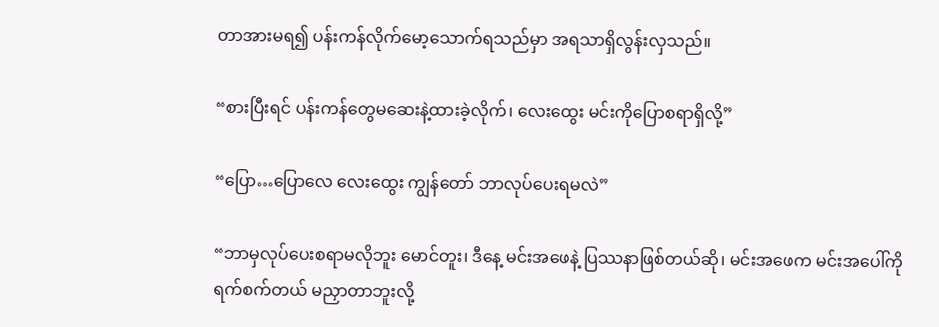တာအားမရ၍ ပန်းကန်လိုက်မော့သောက်ရသည်မှာ အရသာရှိလွန်းလှသည်။

“စားပြီးရင် ပန်းကန်တွေမဆေးနဲ့ထားခဲ့လိုက်၊ လေးထွေး မင်းကိုပြောစရာရှိလို့”

“ပြော…ပြောလေ လေးထွေး ကျွန်တော် ဘာလုပ်ပေးရမလဲ”

“ဘာမှလုပ်ပေးစရာမလိုဘူး မောင်တူး၊ ဒီနေ့ မင်းအဖေနဲ့ ပြဿနာဖြစ်တယ်ဆို၊ မင်းအဖေက မင်းအပေါ်ကို ရက်စက်တယ် မညှာတာဘူးလို့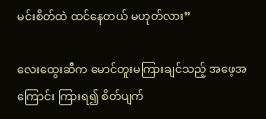မင်းစိတ်ထဲ ထင်နေတယ် မဟုတ်လား”

လေးထွေးဆီက မောင်တူးမကြားချင်သည့် အဖေ့အကြောင်း ကြားရ၍ စိတ်ပျက်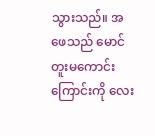သွားသည်။ အဖေသည် မောင်တူးမကောင်းကြောင်းကို လေး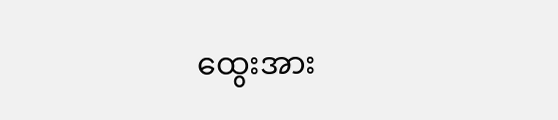ထွေးအား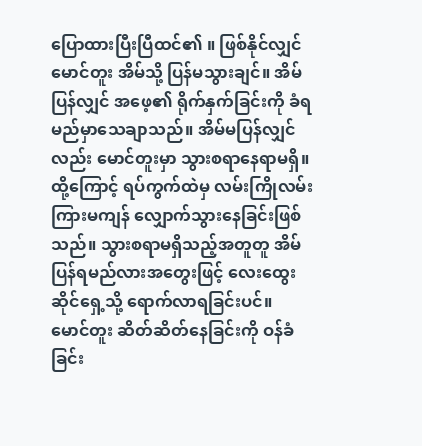ပြောထားပြီးပြီထင်၏ ။ ဖြစ်နိုင်လျှင် မောင်တူး အိမ်သို့ ပြန်မသွားချင်။ အိမ်ပြန်လျှင် အဖေ့၏ ရိုက်နှက်ခြင်းကို ခံရမည်မှာသေချာသည်။ အိမ်မပြန်လျှင်လည်း မောင်တူးမှာ သွားစရာနေရာမရှိ။ ထို့ကြောင့် ရပ်ကွက်ထဲမှ လမ်းကြိုလမ်းကြားမကျန် လျှောက်သွားနေခြင်းဖြစ်သည်။ သွားစရာမရှိသည့်အတူတူ အိမ်ပြန်ရမည်လားအတွေးဖြင့် လေးထွေးဆိုင်ရှေ့သို့ ရောက်လာရခြင်းပင်။
မောင်တူး ဆိတ်ဆိတ်နေခြင်းကို ဝန်ခံခြင်း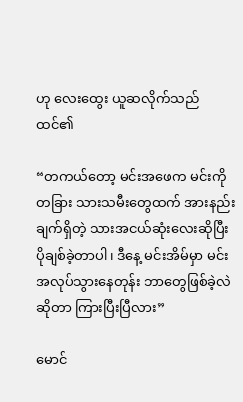ဟု လေးထွေး ယူဆလိုက်သည် ထင်၏

“တကယ်တော့ မင်းအဖေက မင်းကို တခြား သားသမီးတွေထက် အားနည်းချက်ရှိတဲ့ သားအငယ်ဆုံးလေးဆိုပြီး ပိုချစ်ခဲ့တာပါ၊ ဒီနေ့ မင်းအိမ်မှာ မင်းအလုပ်သွားနေတုန်း ဘာတွေဖြစ်ခဲ့လဲဆိုတာ ကြားပြီးပြီလား”

မောင်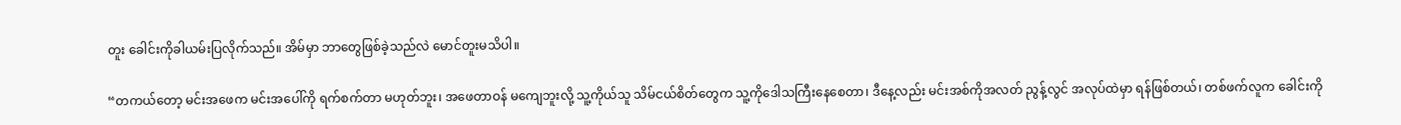တူး ခေါင်းကိုခါယမ်းပြလိုက်သည်။ အိမ်မှာ ဘာတွေဖြစ်ခဲ့သည်လဲ မောင်တူးမသိပါ။

“တကယ်တော့ မင်းအဖေက မင်းအပေါ်ကို ရက်စက်တာ မဟုတ်ဘူး၊ အဖေတာဝန် မကျေဘူးလို့ သူ့ကိုယ်သူ သိမ်ငယ်စိတ်တွေက သူ့ကိုဒေါသကြီးနေစေတာ၊ ဒီနေ့လည်း မင်းအစ်ကိုအလတ် ညွန့်လွင် အလုပ်ထဲမှာ ရန်ဖြစ်တယ်၊ တစ်ဖက်လူက ခေါင်းကို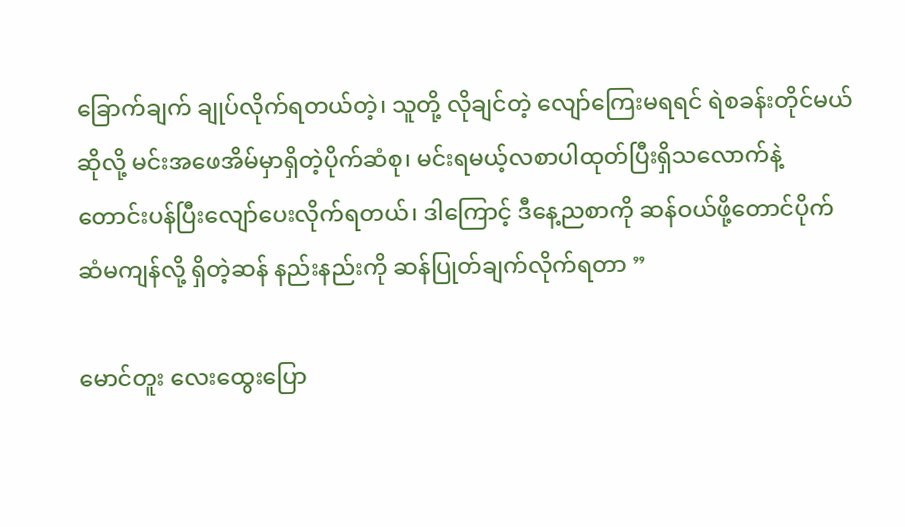ခြောက်ချက် ချုပ်လိုက်ရတယ်တဲ့၊ သူတို့ လိုချင်တဲ့ လျော်ကြေးမရရင် ရဲစခန်းတိုင်မယ်ဆိုလို့ မင်းအဖေအိမ်မှာရှိတဲ့ပိုက်ဆံစု၊ မင်းရမယ့်လစာပါထုတ်ပြီးရှိသလောက်နဲ့ တောင်းပန်ပြီးလျော်ပေးလိုက်ရတယ်၊ ဒါကြောင့် ဒီနေ့ညစာကို ဆန်ဝယ်ဖို့တောင်ပိုက်ဆံမကျန်လို့ ရှိတဲ့ဆန် နည်းနည်းကို ဆန်ပြုတ်ချက်လိုက်ရတာ ”

မောင်တူး လေးထွေးပြော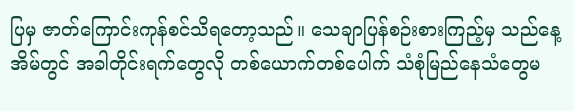ပြမှ ဇာတ်ကြောင်းကုန်စင်သိရတော့သည်။ သေချာပြန်စဉ်းစားကြည့်မှ သည်နေ့ အိမ်တွင် အခါတိုင်းရက်တွေလို တစ်ယောက်တစ်ပေါက် သံစုံမြည်နေသံတွေမ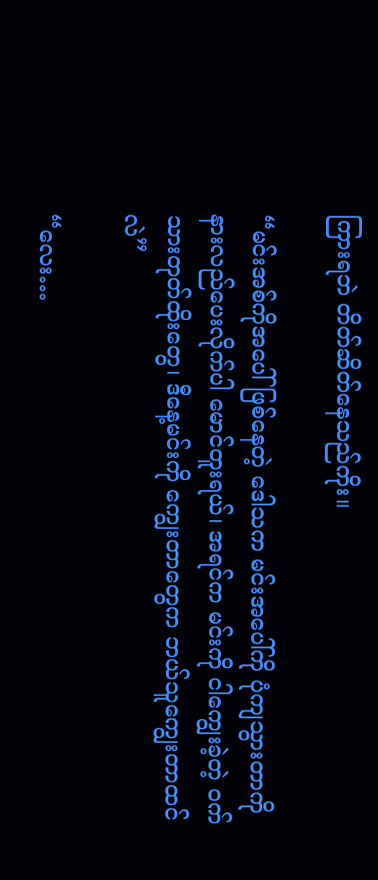ကြားရဘဲ တိတ်ဆိတ်နေသည်ကိုး။

“မင်းအစ်ကိုအပေါ်ဖြစ်နေတဲ့ ဒေါသက မင်းအပေါ်ကို ပုံကျသွားတာကို နားလည်ပေးလိုက်ပါ မောင်တူးရယ်၊ အရင်က မင်းကို ငါကျွေးခဲ့တဲ့ ဝက်သားတုတ်ထိုးတွေ၊ ဒီနေ့မင်းကို ကျွေးတာတွေက ဘယ်သူကျွေးတာထင်လဲ”

“လေး…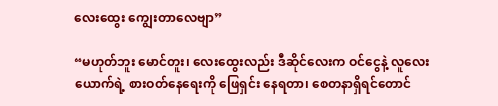လေးထွေး ကျွေးတာလေဗျာ”

“မဟုတ်ဘူး မောင်တူး၊ လေးထွေးလည်း ဒီဆိုင်လေးက ဝင်ငွေနဲ့ လူလေးယောက်ရဲ့ စားဝတ်နေရေးကို ဖြေရှင်း နေရတာ၊ စေတနာရှိရင်တောင်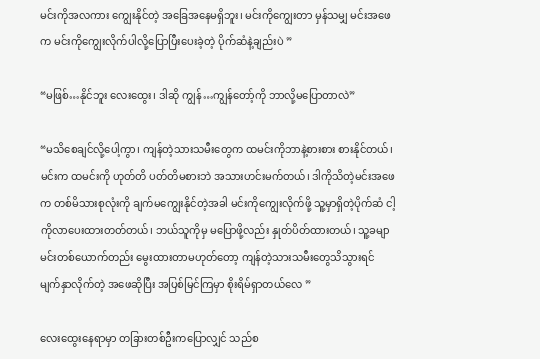မင်းကိုအလကား ကျွေးနိုင်တဲ့ အခြေအနေမရှိဘူး၊ မင်းကိုကျွေးတာ မှန်သမျှ မင်းအဖေက မင်းကိုကျွေးလိုက်ပါလို့ပြောပြီးပေးခဲ့တဲ့ ပိုက်ဆံနဲ့ချည်းပဲ ”

“မဖြစ်…နိုင်ဘူး လေးထွေး၊ ဒါဆို ကျွန်…ကျွန်တော့်ကို ဘာလို့မပြောတာလဲ”

“မသိစေချင်လို့ပေါ့ကွာ၊ ကျန်တဲ့သားသမီးတွေက ထမင်းကိုဘာနဲ့စားစား စားနိုင်တယ်၊ မင်းက ထမင်းကို ဟုတ်တိ ပတ်တိမစားဘဲ အသားဟင်းမက်တယ်၊ ဒါကိုသိတဲ့မင်းအဖေက တစ်မိသားစုလုံးကို ချက်မကျွေးနိုင်တဲ့အခါ မင်းကိုကျွေးလိုက်ဖို့ သူ့မှာရှိတဲ့ပိုက်ဆံ ငါ့ကိုလာပေးထားတတ်တယ်၊ ဘယ်သူကိုမှ မပြောဖို့လည်း နှုတ်ပိတ်ထားတယ်၊ သူ့ခမျာ မင်းတစ်ယောက်တည်း မွေးထားတာမဟုတ်တော့ ကျန်တဲ့သားသမီးတွေသိသွားရင် မျက်နှာလိုက်တဲ့ အဖေဆိုပြီး အပြစ်မြင်ကြမှာ စိုးရိမ်ရှာတယ်လေ ”

လေးထွေးနေရာမှာ တခြားတစ်ဦးကပြောလျှင် သည်စ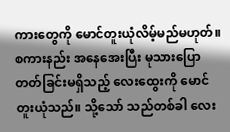ကားတွေကို မောင်တူးယုံလိမ့်မည်မဟုတ်။ စကားနည်း အနေအေးပြီး မုသားပြောတတ်ခြင်းမရှိသည့် လေးထွေးကို မောင်တူးယုံသည်။ သို့သော် သည်တစ်ခါ လေး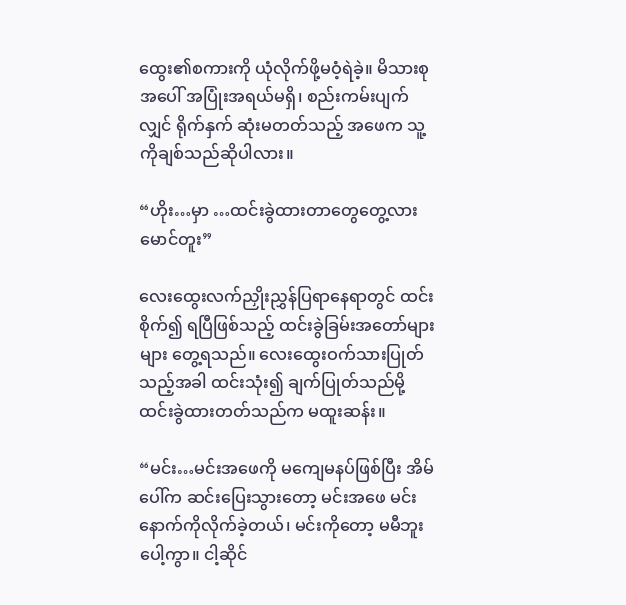ထွေး၏စကားကို ယုံလိုက်ဖို့မဝံ့ရဲခဲ့။ မိသားစုအပေါ် အပြုံးအရယ်မရှိ၊ စည်းကမ်းပျက်လျှင် ရိုက်နှက် ဆုံးမတတ်သည့် အဖေက သူ့ကိုချစ်သည်ဆိုပါလား။

“ဟိုး…မှာ …ထင်းခွဲထားတာတွေတွေ့လား မောင်တူး”

လေးထွေးလက်ညှိုးညွှန်ပြရာနေရာတွင် ထင်းစိုက်၍ ရပြီဖြစ်သည့် ထင်းခွဲခြမ်းအတော်များများ တွေ့ရသည်။ လေးထွေးဝက်သားပြုတ်သည့်အခါ ထင်းသုံး၍ ချက်ပြုတ်သည်မို့ ထင်းခွဲထားတတ်သည်က မထူးဆန်း။

“မင်း…မင်းအဖေကို မကျေမနပ်ဖြစ်ပြီး အိမ်ပေါ်က ဆင်းပြေးသွားတော့ မင်းအဖေ မင်းနောက်ကိုလိုက်ခဲ့တယ်၊ မင်းကိုတော့ မမီဘူးပေါ့ကွာ။ ငါ့ဆိုင်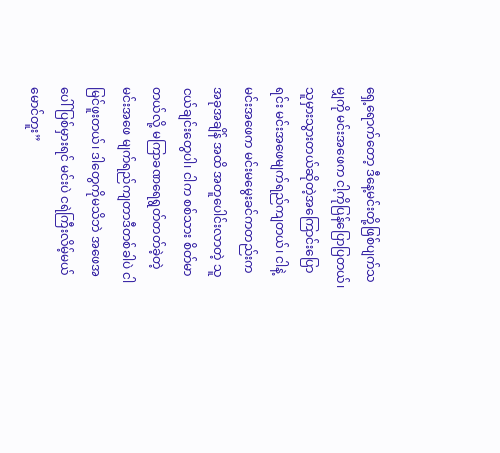ရှေ့ရောက်တော့ ဒီနေ့မင်းတို့ဖြစ်ပျက်သမျှကို မင်းအဖေက ငါ့ကိုပြန်ပြောပြတယ်၊ သူမှားသွားတယ်ဆိုတဲ့အကြောင်းပြောရင်း မင်းအဖေမျက်ရည်ကျတယ်၊ ငါနဲ့မင်းအဖေက မင်းမမွေးခင်ကတည်းက အခုအချိန် အထိ အတူပေါင်းလာတဲ့ သူငယ်ချင်းတွေပါ၊ ငါက စစ်သား စိတ်မာတယ်လို့ မကြာခဏရေရွတ်တတ်ခဲ့တဲ့ မင်းအဖေ မျက်ရည်ကျတာဒီတစ်ခါပဲ ငါမြင်ဖူးတယ်၊ ဒါတွေကိုမသိဘဲ အဖေအပေါ်ပြစ်မှားရင် မင်းပဲ ငရဲကြီးလိမ့်မယ် မောင်တူး”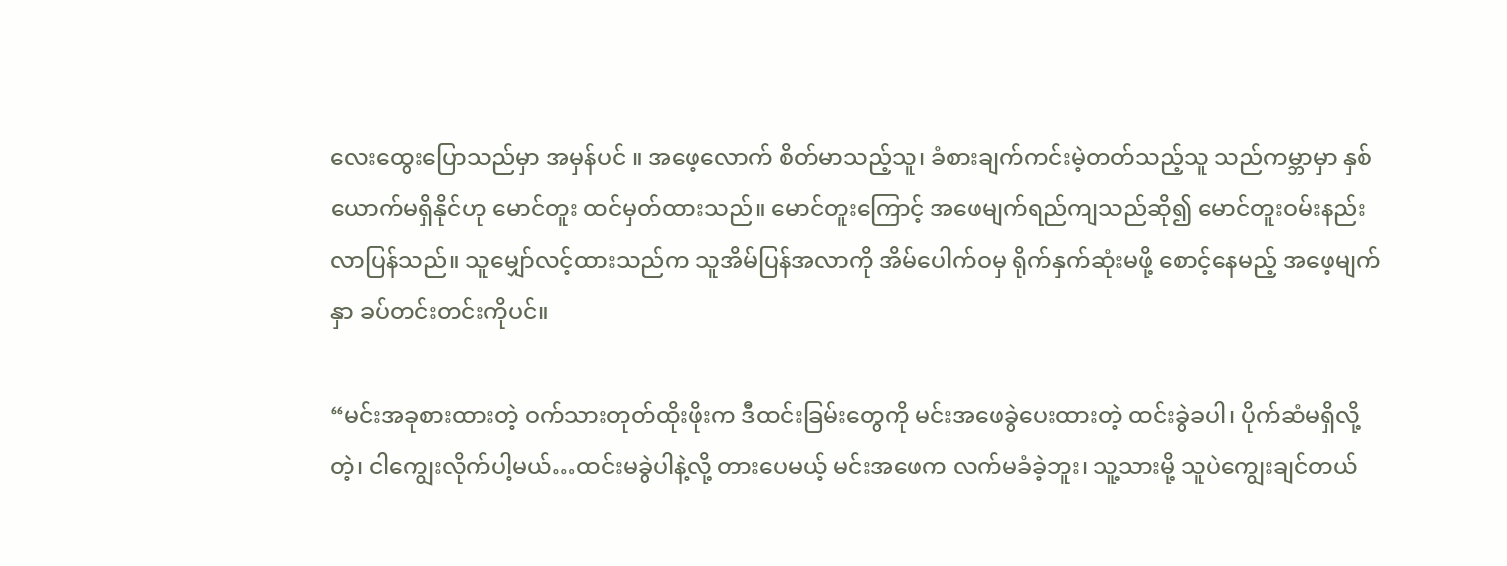လေးထွေးပြောသည်မှာ အမှန်ပင် ။ အဖေ့လောက် စိတ်မာသည့်သူ၊ ခံစားချက်ကင်းမဲ့တတ်သည့်သူ သည်ကမ္ဘာမှာ နှစ်ယောက်မရှိနိုင်ဟု မောင်တူး ထင်မှတ်ထားသည်။ မောင်တူးကြောင့် အဖေမျက်ရည်ကျသည်ဆို၍ မောင်တူးဝမ်းနည်းလာပြန်သည်။ သူမျှော်လင့်ထားသည်က သူအိမ်ပြန်အလာကို အိမ်ပေါက်ဝမှ ရိုက်နှက်ဆုံးမဖို့ စောင့်နေမည့် အဖေ့မျက်နှာ ခပ်တင်းတင်းကိုပင်။

“မင်းအခုစားထားတဲ့ ဝက်သားတုတ်ထိုးဖိုးက ဒီထင်းခြမ်းတွေကို မင်းအဖေခွဲပေးထားတဲ့ ထင်းခွဲခပါ၊ ပိုက်ဆံမရှိလို့တဲ့၊ ငါကျွေးလိုက်ပါ့မယ်…ထင်းမခွဲပါနဲ့လို့ တားပေမယ့် မင်းအဖေက လက်မခံခဲ့ဘူး၊ သူ့သားမို့ သူပဲကျွေးချင်တယ်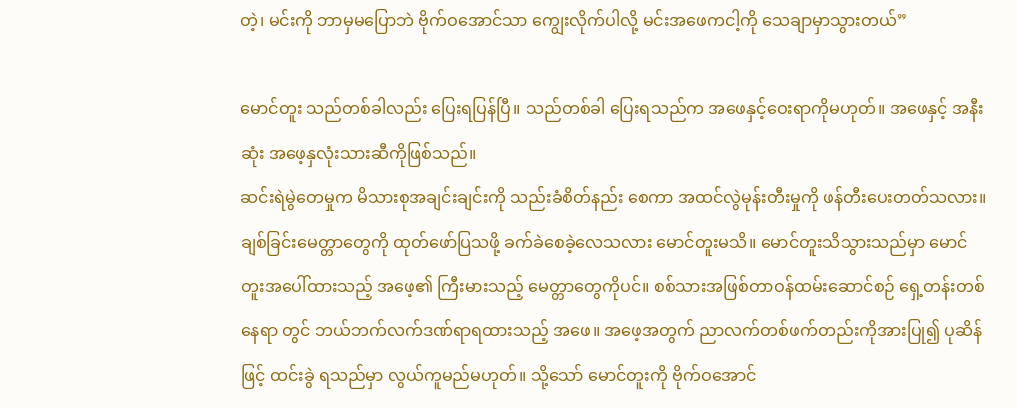တဲ့၊ မင်းကို ဘာမှမပြောဘဲ ဗိုက်ဝအောင်သာ ကျွေးလိုက်ပါလို့ မင်းအဖေကငါ့ကို သေချာမှာသွားတယ်”

မောင်တူး သည်တစ်ခါလည်း ပြေးရပြန်ပြီ။ သည်တစ်ခါ ပြေးရသည်က အဖေနှင့်ဝေးရာကိုမဟုတ်။ အဖေနှင့် အနီးဆုံး အဖေ့နှလုံးသားဆီကိုဖြစ်သည်။
ဆင်းရဲမွဲတေမှုက မိသားစုအချင်းချင်းကို သည်းခံစိတ်နည်း စေကာ အထင်လွဲမုန်းတီးမှုကို ဖန်တီးပေးတတ်သလား။ ချစ်ခြင်းမေတ္တာတွေကို ထုတ်ဖော်ပြသဖို့ ခက်ခဲစေခဲ့လေသလား မောင်တူးမသိ။ မောင်တူးသိသွားသည်မှာ မောင်တူးအပေါ်ထားသည့် အဖေ့၏ ကြီးမားသည့် မေတ္တာတွေကိုပင်။ စစ်သားအဖြစ်တာဝန်ထမ်းဆောင်စဉ် ရှေ့တန်းတစ်နေရာ တွင် ဘယ်ဘက်လက်ဒဏ်ရာရထားသည့် အဖေ။ အဖေ့အတွက် ညာလက်တစ်ဖက်တည်းကိုအားပြု၍ ပုဆိန်ဖြင့် ထင်းခွဲ ရသည်မှာ လွယ်ကူမည်မဟုတ်။ သို့သော် မောင်တူးကို ဗိုက်ဝအောင်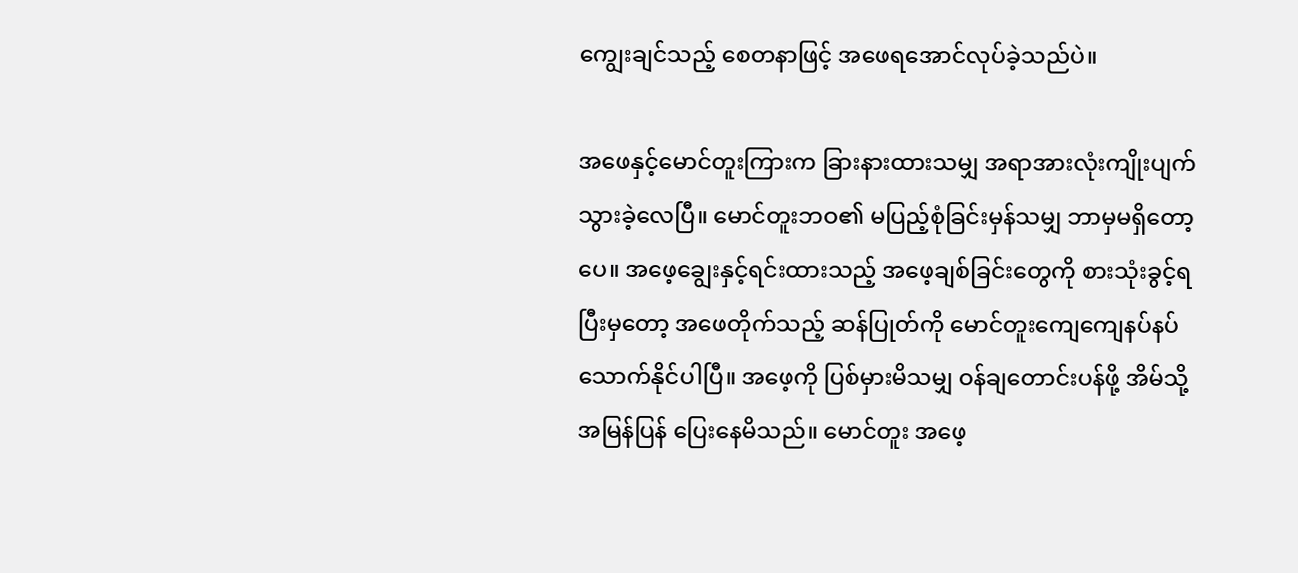ကျွေးချင်သည့် စေတနာဖြင့် အဖေရအောင်လုပ်ခဲ့သည်ပဲ။

အဖေနှင့်မောင်တူးကြားက ခြားနားထားသမျှ အရာအားလုံးကျိုးပျက်သွားခဲ့လေပြီ။ မောင်တူးဘဝ၏ မပြည့်စုံခြင်းမှန်သမျှ ဘာမှမရှိတော့ပေ။ အဖေ့ချွေးနှင့်ရင်းထားသည့် အဖေ့ချစ်ခြင်းတွေကို စားသုံးခွင့်ရပြီးမှတော့ အဖေတိုက်သည့် ဆန်ပြုတ်ကို မောင်တူးကျေကျေနပ်နပ်သောက်နိုင်ပါပြီ။ အဖေ့ကို ပြစ်မှားမိသမျှ ဝန်ချတောင်းပန်ဖို့ အိမ်သို့အမြန်ပြန် ပြေးနေမိသည်။ မောင်တူး အဖေ့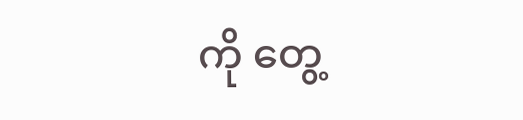ကို တွေ့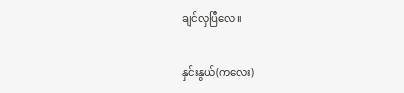ချင်လှပြီလေ။

နှင်းနွယ်(ကလေး)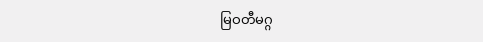မြဝတီမဂ္ဂ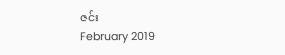ဇင်း
February 2019